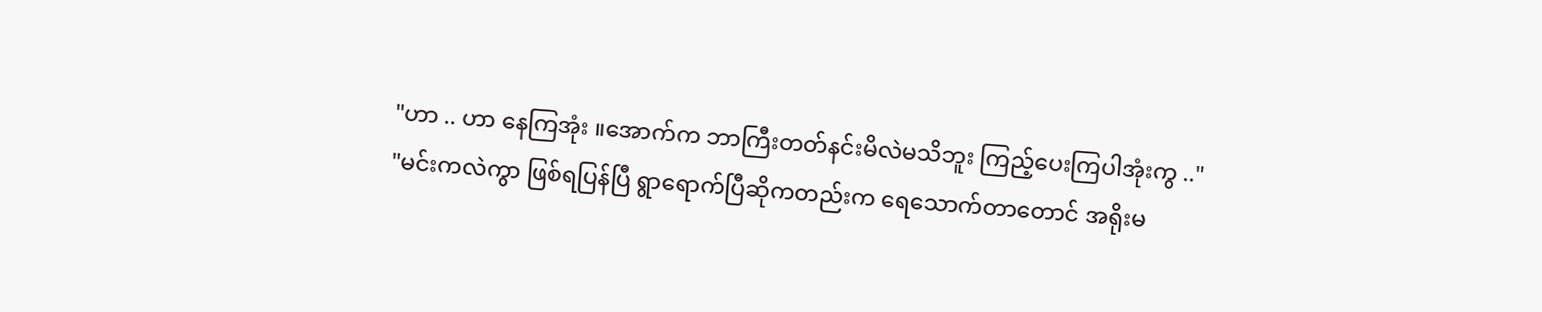"ဟာ .. ဟာ နေကြအုံး ။အောက်က ဘာကြီးတတ်နင်းမိလဲမသိဘူး ကြည့်ပေးကြပါအုံးကွ .."
"မင်းကလဲကွာ ဖြစ်ရပြန်ပြီ ရွာရောက်ပြီဆိုကတည်းက ရေသောက်တာတောင် အရိုးမ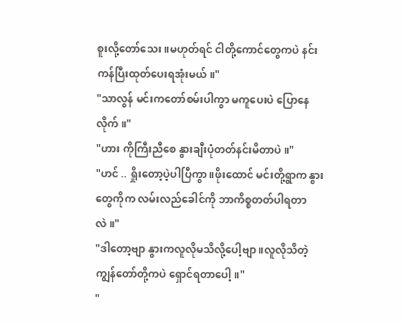စူးလို့တော်သေး ။မဟုတ်ရင် ငါတို့ကောင်တွေကပဲ နင်းကန်ပြီးထုတ်ပေးရအုံးမယ်။"
"သာလွန် မင်းကတော်စမ်းပါကွာ မကူပေးပဲ ပြောနေလိုက်။"
"ဟား ကိုကြီးညီစေ နွားချီးပုံတတ်နင်းမိတာပဲ ။"
"ဟင် .. ရှိုးတော့ပဲ့ပါပြီကွာ ။ဖိုးထောင် မင်းတို့ရွာက နွားတွေကိုက လမ်းလည်ခေါင်ကို ဘာကိစ္စတတ်ပါရတာလဲ။"
"ဒါတော့ဗျာ နွားကလူလိုမသိလို့ပေါ့ဗျာ ။လူလိုသိတဲ့ ကျွန်တော်တို့ကပဲ ရှောင်ရတာပေါ့။"
"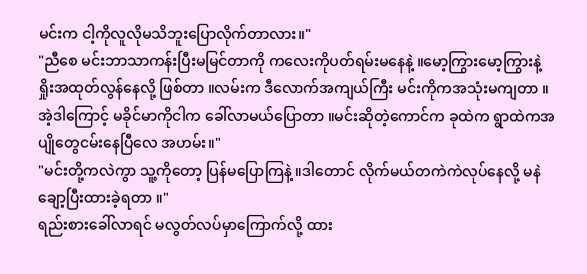မင်းက ငါ့ကိုလူလိုမသိဘူးပြောလိုက်တာလား။"
"ညီစေ မင်းဘာသာကန်းပြီးမမြင်တာကို ကလေးကိုပတ်ရမ်းမနေနဲ့ ။မော့ကြွားမော့ကြွားနဲ့ ရှိုးအထုတ်လွန်နေလို့ ဖြစ်တာ ။လမ်းက ဒီလောက်အကျယ်ကြီး မင်းကိုကအသုံးမကျတာ ။အဲ့ဒါကြောင့် မခိုင်မာကိုငါက ခေါ်လာမယ်ပြောတာ ။မင်းဆိုတဲ့ကောင်က ခုထဲက ရွာထဲကအပျိုတွေငမ်းနေပြီလေ အဟမ်း။"
"မင်းတို့ကလဲကွာ သူ့ကိုတော့ ပြန်မပြောကြနဲ့ ။ဒါတောင် လိုက်မယ်တကဲကဲလုပ်နေလို့ မနဲချော့ပြီးထားခဲ့ရတာ ။"
ရည်းစားခေါ်လာရင် မလွတ်လပ်မှာကြောက်လို့ ထား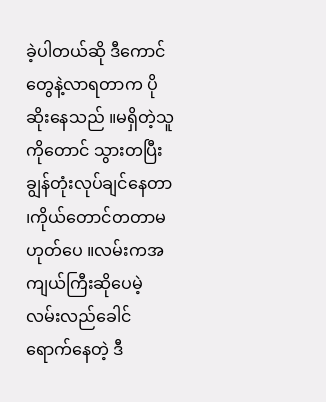ခဲ့ပါတယ်ဆို ဒီကောင်တွေနဲ့လာရတာက ပိုဆိုးနေသည် ။မရှိတဲ့သူကိုတောင် သွားတပြီး ချွန်တုံးလုပ်ချင်နေတာ ၊ကိုယ်တောင်တတာမဟုတ်ပေ ။လမ်းကအကျယ်ကြီးဆိုပေမဲ့ လမ်းလည်ခေါင်ရောက်နေတဲ့ ဒီ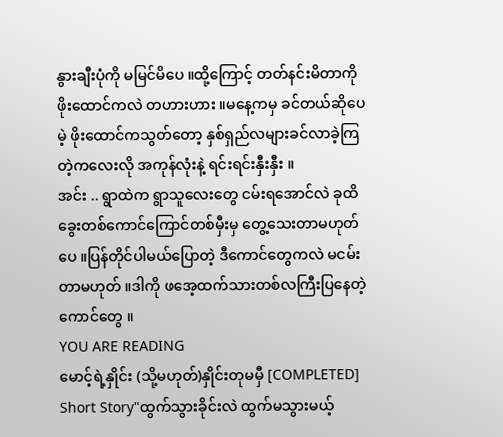နွားချီးပုံကို မမြင်မိပေ ။ထို့ကြောင့် တတ်နင်းမိတာကို ဖိုးထောင်ကလဲ တဟားဟား ။မနေ့ကမှ ခင်တယ်ဆိုပေမဲ့ ဖိုးထောင်ကသွတ်တော့ နှစ်ရှည်လများခင်လာခဲ့ကြတဲ့ကလေးလို အကုန်လုံးနဲ့ ရင်းရင်းနှီးနှီး ။
အင်း .. ရွာထဲက ရွာသူလေးတွေ ငမ်းရအောင်လဲ ခုထိခွေးတစ်ကောင်ကြောင်တစ်မှီးမှ တွေ့သေးတာမဟုတ်ပေ ။ပြန်တိုင်ပါမယ်ပြောတဲ့ ဒီကောင်တွေကလဲ မငမ်းတာမဟုတ် ။ဒါကို ဖအေ့ထက်သားတစ်လကြီးပြနေတဲ့ကောင်တွေ ။
YOU ARE READING
မောင့်ရဲ့နှိုင်း (သို့မဟုတ်)နှိုင်းတုမမှီ [COMPLETED]
Short Story"ထွက်သွားခိုင်းလဲ ထွက်မသွားမယ့်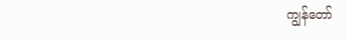ကျွန်တော်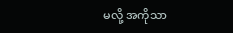မလို့ အကိုသာ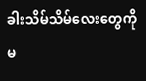ခါးသိမ်သိမ်လေးတွေကို မ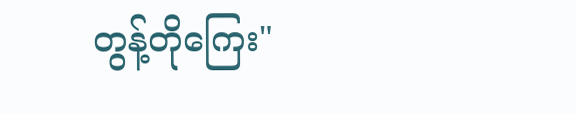တွန့်တိုကြေး"